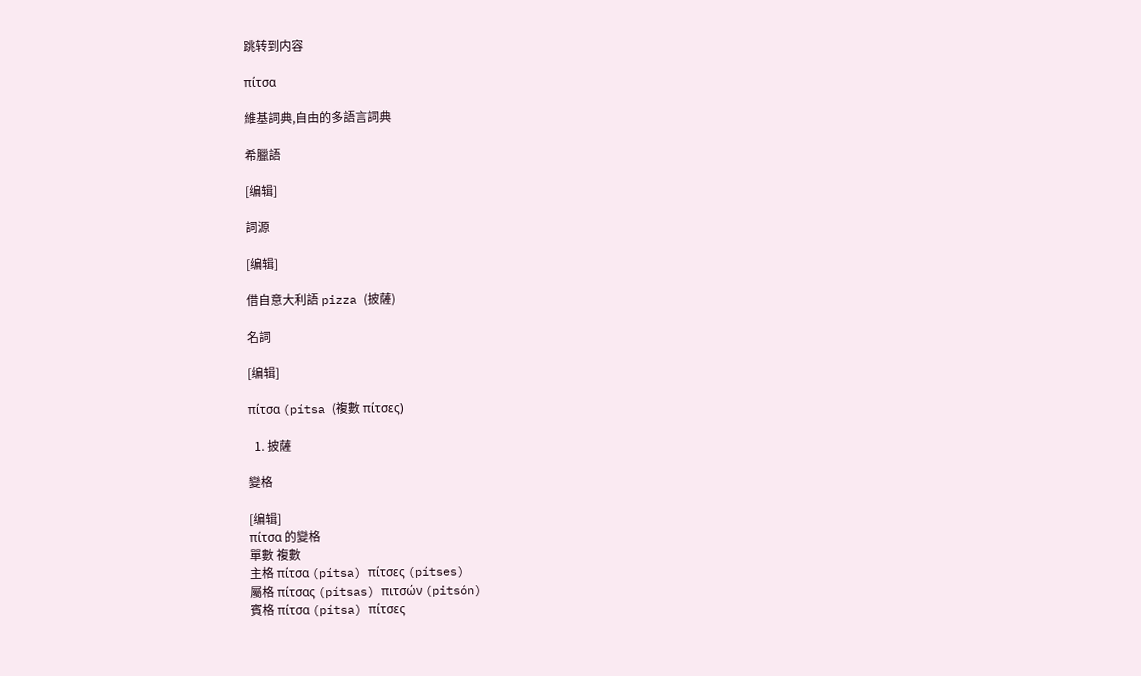跳转到内容

πίτσα

維基詞典,自由的多語言詞典

希臘語

[编辑]

詞源

[编辑]

借自意大利語 pizza (披薩)

名詞

[编辑]

πίτσα (pítsa (複數 πίτσες)

  1. 披薩

變格

[编辑]
πίτσα 的變格
單數 複數
主格 πίτσα (pítsa) πίτσες (pítses)
屬格 πίτσας (pítsas) πιτσών (pitsón)
賓格 πίτσα (pítsa) πίτσες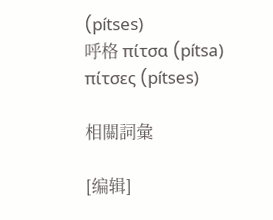(pítses)
呼格 πίτσα (pítsa) πίτσες (pítses)

相關詞彙

[编辑]